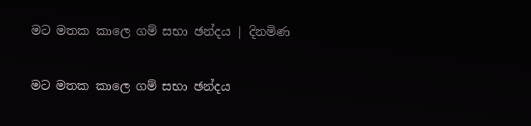මට මතක කාලෙ ගම් සභා ඡන්දය | දිනමිණ

මට මතක කාලෙ ගම් සභා ඡන්දය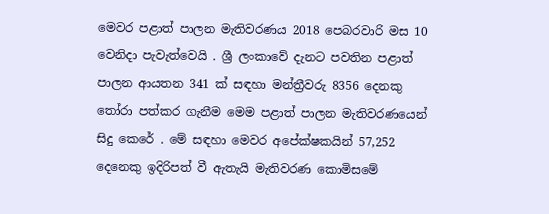මෙවර පළාත් පාලන මැතිවරණය 2018 පෙබරවාරි මස 10 වෙනිදා පැවැත්වෙයි . ශ්‍රී ලංකාවේ දැනට පවතින පළාත් පාලන ආයතන 341 ක් සඳහා මන්ත්‍රීවරු 8356 දෙනකු තෝරා පත්කර ගැනීම මෙම පළාත් පාලන මැතිවරණයෙන් සිදු කෙරේ . මේ සඳහා මෙවර අපේක්ෂකයින් 57,252 දෙනෙකු ඉදිරිපත් වී ඇතැයි මැතිවරණ කොමිසමේ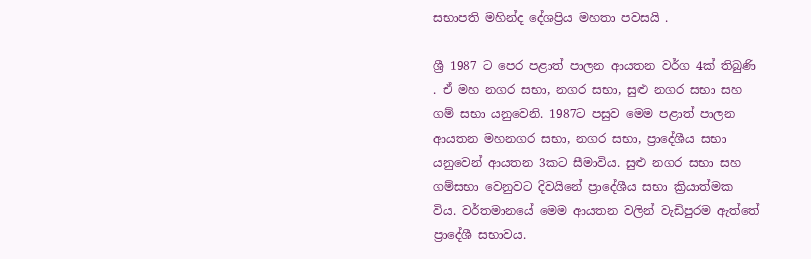සභාපති මහින්ද දේශප්‍රිය මහතා පවසයි .

ශ්‍රී 1987 ට පෙර පළාත් පාලන ආයතන වර්ග 4ක් තිබුණි . ඒ මහ නගර සභා, නගර සභා, සුළු නගර සභා සහ ගම් සභා යනුවෙනි. 1987ට පසුව මෙම පළාත් පාලන ආයතන මහනගර සභා, නගර සභා, ප්‍රාදේශීය සභා යනුවෙන් ආයතන 3කට සීමාවිය. සුළු නගර සභා සහ ගම්සභා වෙනු‍වට දිවයි‍නේ ප්‍රාදේශීය සභා ක්‍රියාත්මක විය. වර්තමානයේ මෙම ආයතන වලින් වැඩිපුරම ඇත්තේ ප්‍රාදේශී සභාවය.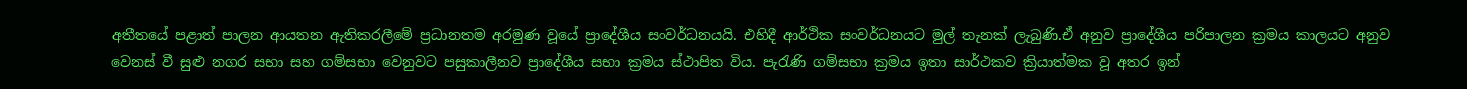අතීතයේ පළාත් පාලන ආයතන ඇතිකරලීමේ ප්‍රධානතම අරමුණ වූයේ ප්‍රාදේශීය සංවර්ධනයයි. එහිදී ආර්ථික සංවර්ධනයට මුල් තැනක් ලැබුණි.ඒ අනුව ප්‍රාදේශීය පරිපාලන ක්‍රමය කාලයට අනුව වෙනස් වී සුළු නගර සභා සහ ගම්සභා වෙනුවට පසුකාලීනව ප්‍රාදේශීය සභා ක්‍රමය ස්ථාපිත විය. පැරැණි ගම්සභා ක්‍රමය ඉතා සාර්ථකව ක්‍රියාත්මක වූ අතර ඉන්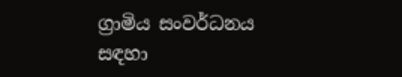ග්‍රාමිය සංවර්ධනය සඳහා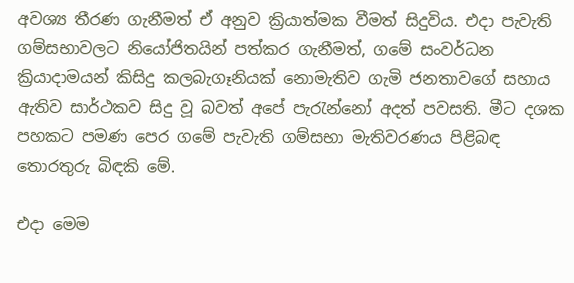අවශ්‍ය තීරණ ගැනීමත් ඒ අනුව ක්‍රියාත්මක වීමත් සිදුවිය. එදා පැවැති ගම්සභාවලට නියෝජිතයින් පත්කර ගැනීමත්, ගමේ සංවර්ධන ක්‍රියාදාමයන් කිසිදු කලබැගෑනියක් ‍නොමැතිව ගැමි ජනතාවගේ සහාය ඇතිව සාර්ථකව සිදු වූ බවත් අපේ පැරැන්නෝ අදත් පවසති. මීට දශක පහකට පමණ පෙර ගමේ පැවැති ගම්සභා මැතිවරණය පිළිබඳ තොරතුරු බිඳකි මේ.

එදා මෙම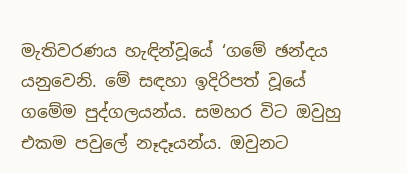මැතිවරණය හැඳින්වූයේ ‘ගමේ ඡන්දය යනුවෙනි. මේ සඳහා ඉදිරිපත් වූයේ ගමේම පුද්ගලයන්ය. සමහර විට ඔවුහු එකම පවුලේ නෑදෑයන්ය. ඔවුනට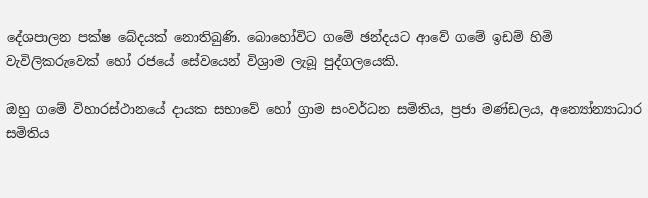දේශපාලන පක්ෂ බේදයක් නොතිබුණි. බොහෝවිට ගමේ ඡන්දයට ආවේ ගමේ ඉඩම් හිමි වැවිලිකරුවෙක් හෝ රජයේ සේවයෙන් විශ්‍රාම ලැබූ පුද්ගලයෙකි.

ඔහු ගමේ විහාරස්ථානයේ දායක සභාවේ හෝ ග්‍රාම සංවර්ධන සමිතිය, ප්‍රජා මණ්ඩලය, අන්‍යෝන්‍යාධාර සමිතිය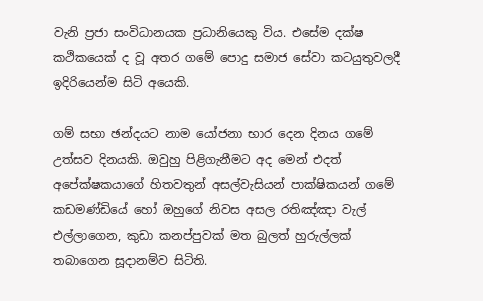වැනි ප්‍රජා සංවිධානයක ප්‍රධානියෙකු විය. එසේම දක්ෂ කථිකයෙක් ද වූ අතර ගමේ පොදු සමාජ සේවා කටයුතුවලදී ඉදිරියෙන්ම සිටි අයෙකි.

ගම් සභා ඡන්දයට නාම යෝජනා භාර දෙන දිනය ගමේ උත්සව දිනයකි. ඔවුහු පිළිගැනීමට අද මෙන් එදත් අපේක්ෂකයාගේ හිතවතුන් අසල්වැසියන් පාක්ෂිකයන් ගමේ කඩමණ්ඩියේ හෝ ඔහුගේ නිවස අසල රතිඤ්ඤා වැල් එල්ලාගෙන, කුඩා කනප්පුවක් මත බුලත් හුරුල්ලක් තබාගෙන සූදානම්ව සිටිති.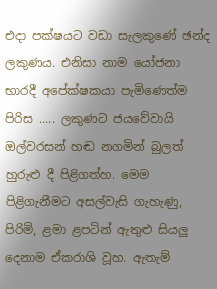එදා පක්ෂයට වඩා සැලකුණේ ඡන්ද ලකුණය. එනිසා නාම යෝජනා භාරදී අපේක්ෂකයා පැමිණෙත්ම පිරිස ..... ලකුණට ජයවේවායි ඔල්වරසන් හඬ නගමින් බුලත් හුරුළු දී පිළිගත්හ. මෙම පිළිගැනීමට අසල්වැසි ගැහැණු, පිරිමි, ළමා ළපටින් ඇතුළු සියලු දෙනාම ඒකරාශි වූහ. ඇතැම්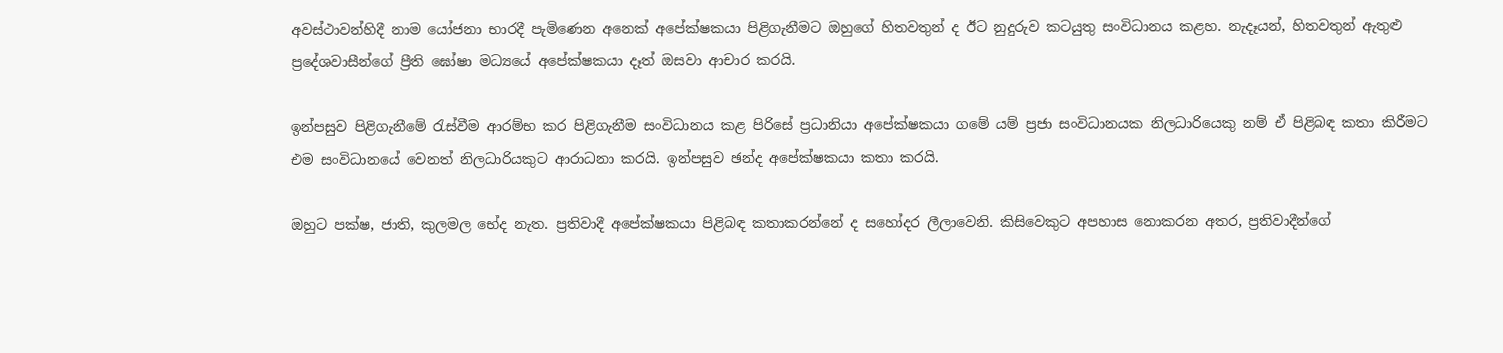අවස්ථාවන්හිදී නාම යෝජනා භාරදී පැමිණෙන අනෙක් අපේක්ෂකයා පිළිගැනීමට ඔහුගේ හිතවතුන් ද ඊට නුදුරුව කටයුතු සංවිධානය කළහ. නැදෑයන්, හිතවතුන් ඇතුළු ප්‍රදේශවාසීන්ගේ ප්‍රීති ඝෝෂා මධ්‍යයේ අපේක්ෂකයා දෑත් ඔසවා ආචාර කරයි.

ඉන්පසුව පිළිගැනීමේ රැස්වීම ආරම්භ කර පිළිගැනීම සංවිධානය කළ පිරිසේ ප්‍රධානියා අපේක්ෂකයා ගමේ යම් ප්‍රජා සංවිධානයක නිලධාරියෙකු නම් ඒ පිළිබඳ කතා කිරීමට එම සංවිධානයේ වෙනත් නිලධාරියකුට ආරාධනා කරයි. ඉන්පසුව ඡන්ද අපේක්ෂකයා කතා කරයි.

ඔහුට පක්ෂ, ජාති, කුලමල ‍භේද නැත. ප්‍රතිවාදී අපේක්ෂකයා පිළිබඳ කතාකරන්නේ ද සහෝදර ලීලාවෙනි. කිසිවෙකුට අපහාස නොකරන අතර, ප්‍රතිවාදීන්ගේ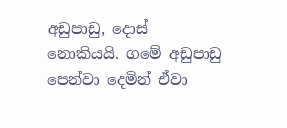අඩුපාඩු, දොස් නොකියයි. ගමේ අඩුපාඩු පෙන්වා දෙමින් ඒවා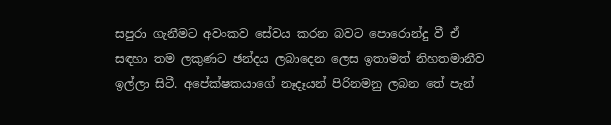සපුරා ගැනීමට අවංකව සේවය කරන බවට පොරොන්දු වී ඒ සඳහා තම ලකුණට ඡන්දය ලබාදෙන ලෙස ඉතාමත් නිහතමානීව ඉල්ලා සිටී. අපේක්ෂකයාගේ නෑදෑයන් පිරිනමනු ලබන තේ පැන්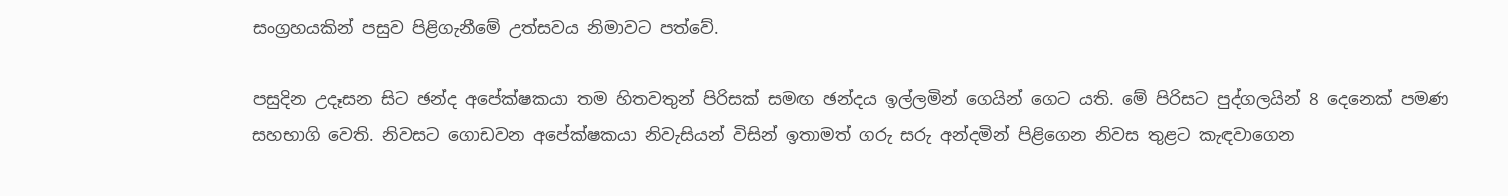සංග්‍රහයකින් පසුව පිළිගැනීමේ උත්සවය නිමාවට පත්වේ.

පසුදින උදෑසන සිට ඡන්ද අපේක්ෂකයා තම හිතවතුන් පිරිසක් සමඟ ඡන්දය ඉල්ලමින් ‍ගෙයින් ගෙට යති. මේ පිරිසට පුද්ගලයින් 8 දෙනෙක් පමණ සහභාගි වෙති. නිවසට ගොඩවන අපේක්ෂකයා නිවැසියන් විසින් ඉතාමත් ගරු සරු අන්දමින් පිළිගෙන නිවස තුළට කැඳවාගෙන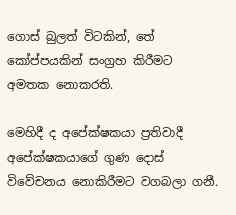ගොස් බුලත් විටකින්, තේ කෝප්පයකින් සංග්‍රහ කිරීමට අමතක නොකරති.

මෙහිදී ද අපේක්ෂකයා ප්‍රතිවාදී අපේක්ෂකයාගේ ගුණ දොස් විවේචනය නොකිරීමට වගබලා ගනී.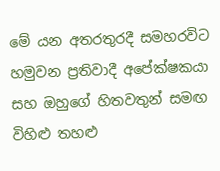මේ යන අතරතුරදී සමහරවිට හමුවන ප්‍රතිවාදී අපේක්ෂකයා සහ ඔහුගේ හිතවතුන් සමඟ විහිළු තහළු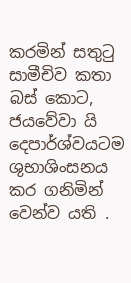කරමින් සතුටු සාමීචිව කතා බස් කොට, ජයවේවා යි දෙපාර්ශ්වයටම ශුභාශිංසනය කර ගනිමින් වෙන්ව යති .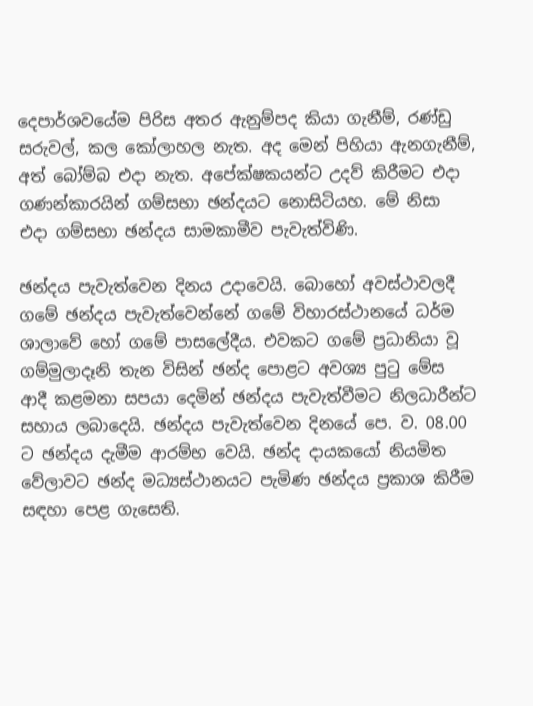දෙපාර්ශව‍යේම පිරිස අතර ඇනුම්පද කියා ගැනීම්, රණ්ඩු සරුවල්, කල කෝලාහල නැත. අද මෙන් පිහියා ඇනගැනීම්, අත් බෝම්බ එදා නැත. අපේක්ෂකයන්ට උදව් කිරීමට එදා ගණන්කාරයින් ගම්සභා ඡන්දයට නොසිටියහ. මේ නිසා එදා ගම්සභා ඡන්දය සාමකාමීව පැවැත්විණි.

ඡන්දය පැවැත්වෙන දිනය උදාවෙයි. බොහෝ අවස්ථාවලදී ගමේ ඡන්දය පැවැත්වෙන්නේ ගමේ විහාරස්ථානයේ ධර්ම ශාලාවේ හෝ ගමේ පාසලේදීය. එවකට ගමේ ප්‍රධානියා වූ ගම්මුලාදෑනි තැන විසින් ඡන්ද පොළට අවශ්‍ය පුටු මේස ආදී කළමනා සපයා දෙමින් ඡන්දය පැවැත්වීමට නිලධාරීන්ට සහාය ලබාදෙයි. ඡන්දය පැවැත්වෙන දිනයේ පෙ. ව. 08.00 ට ඡන්දය දැමීම ආරම්භ වෙයි. ඡන්ද දායකයෝ නියමිත වේලාවට ඡන්ද මධ්‍යස්ථානයට පැමිණ ඡන්දය ප්‍රකාශ කිරීම සඳහා පෙළ ගැසෙති.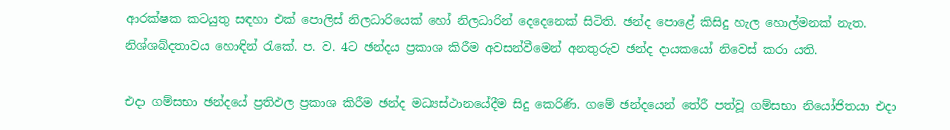ආරක්ෂක කටයුතු සඳහා එක් පොලිස් නිලධාරියෙක් හෝ නිලධාරින් දෙදෙනෙක් සිටිති. ඡන්ද පොළේ කිසිදු හැල හොල්මනක් නැත. නිශ්ශබ්දතාවය හොඳින් රැකේ. ප. ව. 4ට ඡන්දය ප්‍රකාශ කිරීම අවසන්වීමෙන් අනතුරුව ඡන්ද දායකයෝ නිවෙස් කරා යති.

එදා ගම්සභා ඡන්දයේ ප්‍රතිඵල ප්‍රකාශ කිරීම ඡන්ද මධ්‍යස්ථානයේදීම සිදු කෙරිණි. ගමේ ඡන්දයෙන් තේරී පත්වූ ගම්සභා නියෝජිතයා එදා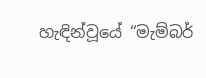හැඳින්වූයේ “මැම්බර්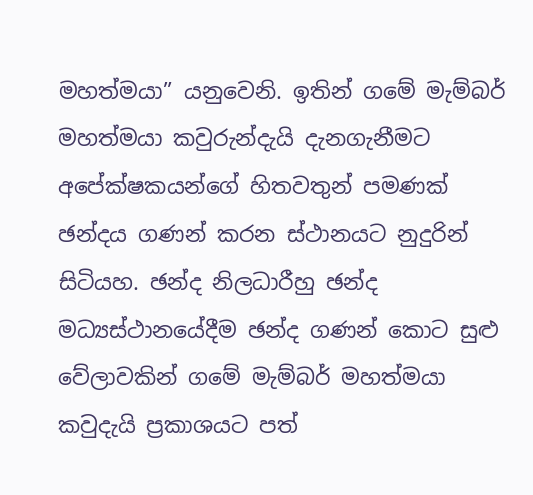මහත්මයා” යනුවෙනි. ඉතින් ගමේ මැම්බර් මහත්මයා කවුරුන්දැයි දැනගැනීමට අපේක්ෂකයන්ගේ හිතවතුන් පමණක් ඡන්දය ගණන් කරන ස්ථානයට නුදුරින් සිටියහ. ඡන්ද නිලධාරීහු ඡන්ද මධ්‍යස්ථානයේදීම ඡන්ද ගණන් කොට සුළු වේලාවකින් ගමේ මැම්බර් මහත්මයා කවුදැයි ප්‍රකාශයට පත්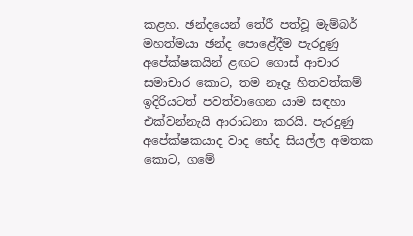කළහ. ඡන්දයෙන් තේරී පත්වූ මැම්බර් මහත්මයා ඡන්ද පොළේදීම පැරදුණු අපේක්ෂකයින් ළඟට ගොස් ආචාර සමාචාර කොට, තම නෑදෑ හිතවත්කම් ඉදිරියටත් පවත්වාගෙන යාම සඳහා එක්වන්නැයි ආරාධනා කරයි. පැරදුණු අපේක්ෂකයාද වාද භේද සියල්ල අමතක කොට, ගමේ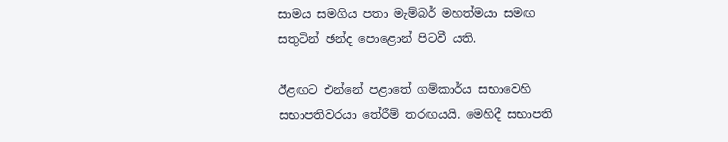සාමය සමගිය පතා මැම්බර් මහත්මයා සමඟ සතුටින් ඡන්ද පොළොන් පිටවී යති.

ඊළඟට එන්නේ පළාතේ ගම්කාර්ය සභාවෙහි සභාපතිවරයා තේරීම් තරඟයයි. මෙහිදී සභාපති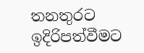තනතුරට ඉදිරිපත්වීමට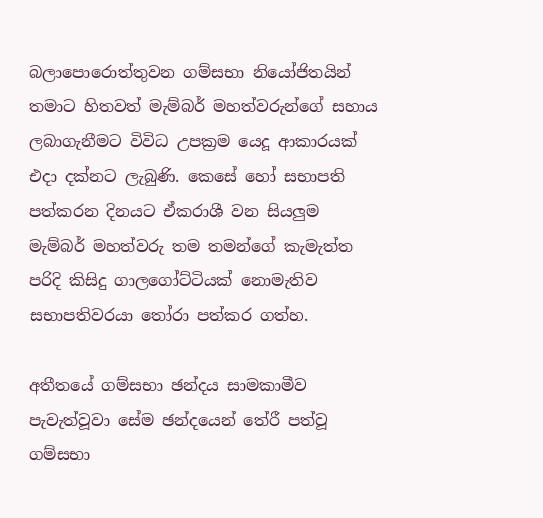බලාපොරොත්තුවන ගම්සභා නියෝජිතයින් තමාට හිතවත් මැම්බර් මහත්වරුන්ගේ සහාය ලබාගැනීමට විවිධ උපක්‍රම යෙදූ ආකාරයක් එදා දක්නට ලැබුණි. කෙසේ ‍හෝ සභාපති පත්කරන දිනයට ඒකරාශී වන සියලුම මැම්බර් මහත්වරු තම තමන්ගේ කැමැත්ත පරිදි කිසිදු ගාලගෝට්ටියක් නොමැතිව සභාපතිවරයා තෝරා පත්කර ගත්හ.

අතීතයේ ගම්සභා ඡන්දය සාමකාමීව පැවැත්වූවා සේම ඡන්දයෙන් තේරී පත්වූ ගම්සභා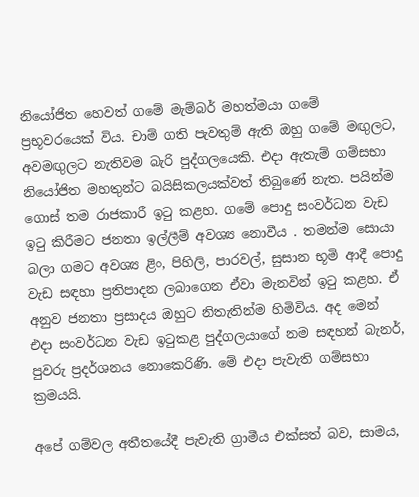නියෝජිත හෙවත් ගමේ මැම්බර් මහත්මයා ගමේ ප්‍රභූවරයෙක් විය. චාම් ගති පැවතුම් ඇති ඔහු ග‍මේ මඟුලට, අවමඟුලට නැතිවම බැරි පුද්ගලයෙකි. එදා ඇතැම් ගම්සභා නියෝජිත මහතුන්ට බයිසිකලයක්වත් තිබුණේ නැත. පයින්ම ගොස් තම රාජකාරී ඉටු කළහ. ගමේ පොදු සංවර්ධන වැඩ ඉටු කිරීමට ජනතා ඉල්ලීම් අවශ්‍ය ‍නොවීය . තමන්ම සොයා බලා ගමට අවශ්‍ය ළිං, පිහිලි, පාරවල්, සුසාන භූමි ආදී පොදු වැඩ සඳහා ප්‍රතිපාදන ලබාගෙන ඒවා මැනවින් ඉටු කළහ. ඒ අනුව ජනතා ප්‍රසාදය ඔහුට නිතැතින්ම හිමිවිය. අද මෙන් එදා සංවර්ධන වැඩ ඉටුකළ පුද්ගලයාගේ නම සඳහන් බැනර්, පුවරු ප්‍රදර්ශනය නොකෙරිණි. මේ එදා පැවැති ගම්සභා ක්‍රමයයි.

අපේ ගම්වල අතීතයේදී පැවැති ග්‍රාමීය එක්සත් බව, සාමය,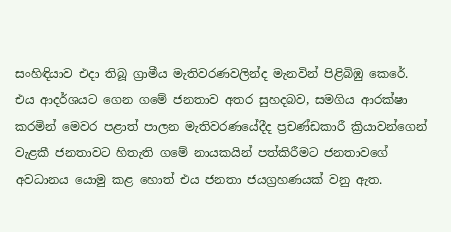සංහිඳියාව එදා තිබූ ග්‍රාමීය මැතිවරණවලින්ද මැනවින් පිළිබිඹු කෙරේ. එය ආදර්ශයට ගෙන ගමේ ජනතාව අතර සුහදබව, සමගිය ආරක්ෂා කරමින් මෙවර පළාත් පාලන මැතිවරණයේදීද ප්‍රචණ්ඩකාරී ක්‍රියාවන්ගෙන් වැළකී ජනතාවට හිතැති ගමේ නායකයින් පත්කිරීමට ජනතාවගේ අවධානය ‍යොමු කළ හොත් එය ජනතා ජයග්‍රහණයක් වනු ඇත.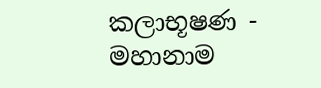කලාභූෂණ - මහානාම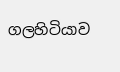ගලහිටියාව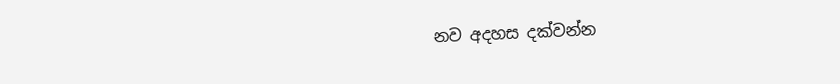නව අදහස දක්වන්න